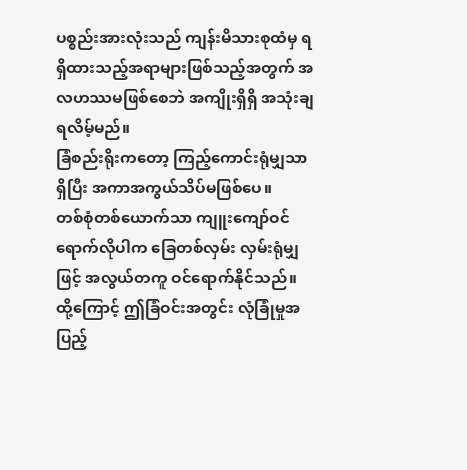ပစ္စည်းအားလုံးသည် ကျန်းမိသားစုထံမှ ရရှိထားသည့်အရာများဖြစ်သည့်အတွက် အလဟဿမဖြစ်စေဘဲ အကျိုးရှိရှိ အသုံးချရလိမ့်မည်။
ခြံစည်းရိုးကတော့ ကြည့်ကောင်းရုံမျှသာရှိပြီး အကာအကွယ်သိပ်မဖြစ်ပေ။
တစ်စုံတစ်ယောက်သာ ကျူးကျော်ဝင်ရောက်လိုပါက ခြေတစ်လှမ်း လှမ်းရုံမျှဖြင့် အလွယ်တကူ ဝင်ရောက်နိုင်သည်။
ထို့ကြောင့် ဤခြံဝင်းအတွင်း လုံခြုံမှုအပြည့်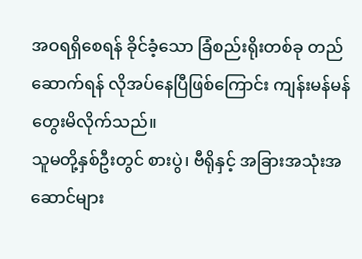အဝရရှိစေရန် ခိုင်ခံ့သော ခြံစည်းရိုးတစ်ခု တည်ဆောက်ရန် လိုအပ်နေပြီဖြစ်ကြောင်း ကျန်းမန်မန် တွေးမိလိုက်သည်။
သူမတို့နှစ်ဦးတွင် စားပွဲ၊ ဗီရိုနှင့် အခြားအသုံးအဆောင်များ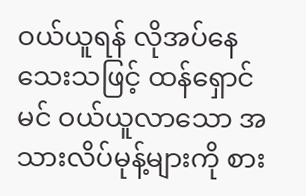ဝယ်ယူရန် လိုအပ်နေသေးသဖြင့် ထန်ရှောင်မင် ဝယ်ယူလာသော အသားလိပ်မုန့်များကို စား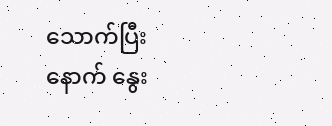သောက်ပြီးနောက် နွေး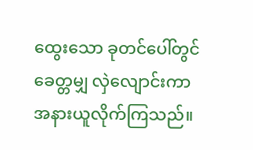ထွေးသော ခုတင်ပေါ်တွင် ခေတ္တမျှ လှဲလျောင်းကာ အနားယူလိုက်ကြသည်။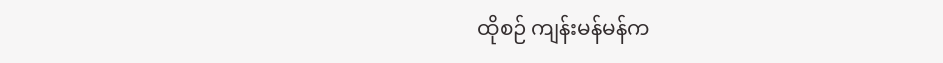ထိုစဉ် ကျန်းမန်မန်က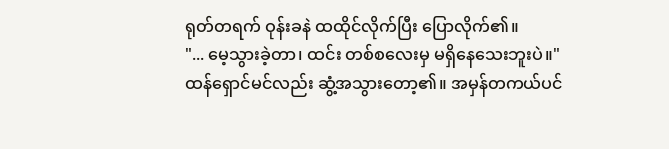ရုတ်တရက် ဝုန်းခနဲ ထထိုင်လိုက်ပြီး ပြောလိုက်၏။
"... မေ့သွားခဲ့တာ၊ ထင်း တစ်စလေးမှ မရှိနေသေးဘူးပဲ။"
ထန်ရှောင်မင်လည်း ဆွံ့အသွားတော့၏။ အမှန်တကယ်ပင်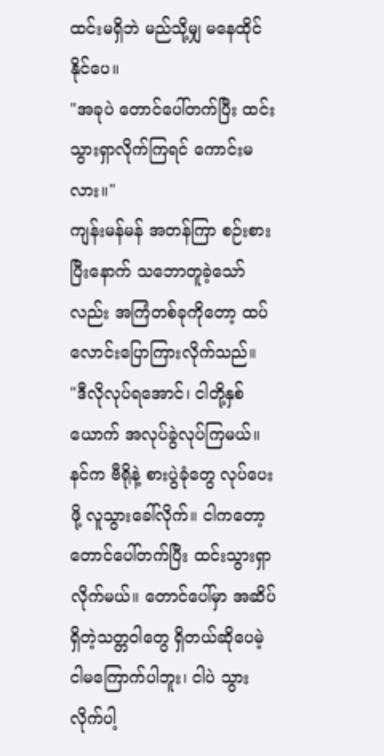ထင်းမရှိဘဲ မည်သို့မျှ မနေထိုင်နိုင်ပေ။
"အခုပဲ တောင်ပေါ်တက်ပြီး ထင်းသွားရှာလိုက်ကြရင် ကောင်းမလား။"
ကျန်းမန်မန် အတန်ကြာ စဉ်းစားပြီးနောက် သဘောတူခဲ့သော်လည်း အကြံတစ်ခုကိုတော့ ထပ်လောင်းပြောကြားလိုက်သည်။
"ဒီလိုလုပ်ရအောင်၊ ငါတို့နှစ်ယောက် အလုပ်ခွဲလုပ်ကြမယ်။ နင်က ဗီရိုနဲ့ စားပွဲခုံတွေ လုပ်ပေးဖို့ လူသွားခေါ်လိုက်။ ငါကတော့ တောင်ပေါ်တက်ပြီး ထင်းသွားရှာလိုက်မယ်။ တောင်ပေါ်မှာ အဆိပ်ရှိတဲ့သတ္တဝါတွေ ရှိတယ်ဆိုပေမဲ့ ငါမကြောက်ပါဘူး၊ ငါပဲ သွားလိုက်ပါ့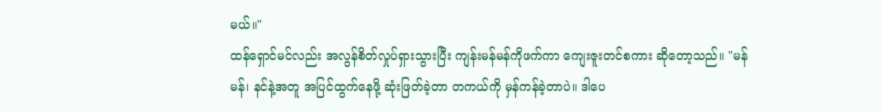မယ်။"
ထန်ရှောင်မင်လည်း အလွန်စိတ်လှုပ်ရှားသွားပြီး ကျန်းမန်မန်ကိုဖက်ကာ ကျေးဇူးတင်စကား ဆိုတော့သည်။ "မန်မန်၊ နင်နဲ့အတူ အပြင်ထွက်နေဖို့ ဆုံးဖြတ်ခဲ့တာ တကယ်ကို မှန်ကန်ခဲ့တာပဲ။ ဒါပေ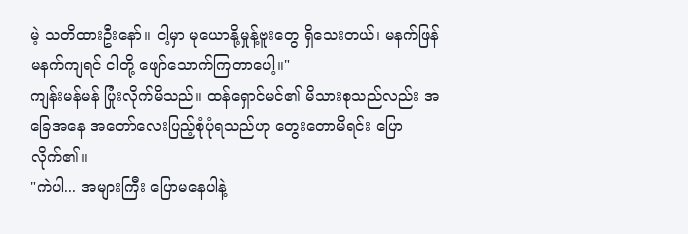မဲ့ သတိထားဦးနော်။ ငါ့မှာ မုယောနို့မှုန့်ဗူးတွေ ရှိသေးတယ်၊ မနက်ဖြန်မနက်ကျရင် ငါတို့ ဖျော်သောက်ကြတာပေါ့။"
ကျန်းမန်မန် ပြုံးလိုက်မိသည်။ ထန်ရှောင်မင်၏ မိသားစုသည်လည်း အခြေအနေ အတော်လေးပြည့်စုံပုံရသည်ဟု တွေးတောမိရင်း ပြောလိုက်၏။
"ကဲပါ... အများကြီး ပြောမနေပါနဲ့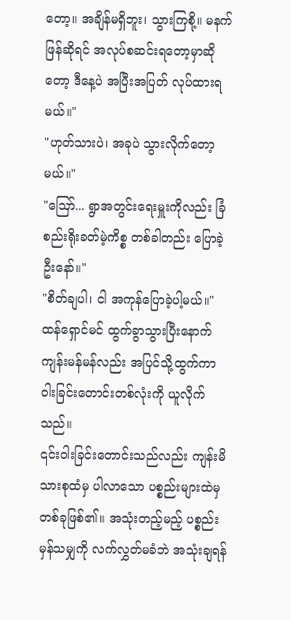တော့။ အချိန်မရှိဘူး၊ သွားကြစို့။ မနက်ဖြန်ဆိုရင် အလုပ်စဆင်းရတော့မှာဆိုတော့ ဒီနေ့ပဲ အပြီးအပြတ် လုပ်ထားရမယ်။"
"ဟုတ်သားပဲ၊ အခုပဲ သွားလိုက်တော့မယ်။"
"ဪ... ရွာအတွင်းရေးမှူးကိုလည်း ခြံစည်းရိုးခတ်မဲ့ကိစ္စ တစ်ခါတည်း ပြောခဲ့ဦးနော်။"
"စိတ်ချပါ၊ ငါ အကုန်ပြောခဲ့ပါ့မယ်။"
ထန်ရှောင်မင် ထွက်ခွာသွားပြီးနောက် ကျန်းမန်မန်လည်း အပြင်သို့ထွက်ကာ ဝါးခြင်းတောင်းတစ်လုံးကို ယူလိုက်သည်။
၎င်းဝါးခြင်းတောင်းသည်လည်း ကျန်းမိသားစုထံမှ ပါလာသော ပစ္စည်းများထဲမှ တစ်ခုဖြစ်၏။ အသုံးတည့်မည့် ပစ္စည်းမှန်သမျှကို လက်လွှတ်မခံဘဲ အသုံးချရန်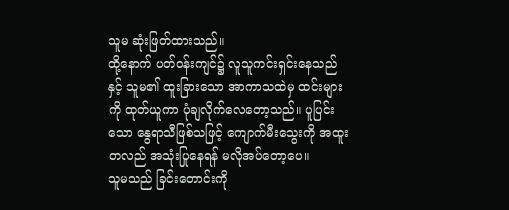သူမ ဆုံးဖြတ်ထားသည်။
ထို့နောက် ပတ်ဝန်းကျင်၌ လူသူကင်းရှင်းနေသည်နှင့် သူမ၏ ထူးခြားသော အာကာသထဲမှ ထင်းများကို ထုတ်ယူကာ ပုံချလိုက်လေတော့သည်။ ပူပြင်းသော နွေရာသီဖြစ်သဖြင့် ကျောက်မီးသွေးကို အထူးတလည် အသုံးပြုနေရန် မလိုအပ်တော့ပေ။
သူမသည် ခြင်းတောင်းကို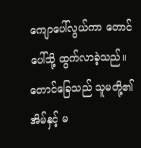ကျောပေါ်လွယ်ကာ တောင်ပေါ်သို့ ထွက်လာခဲ့သည်။ တောင်ခြေသည် သူမတို့၏ အိမ်နှင့် မ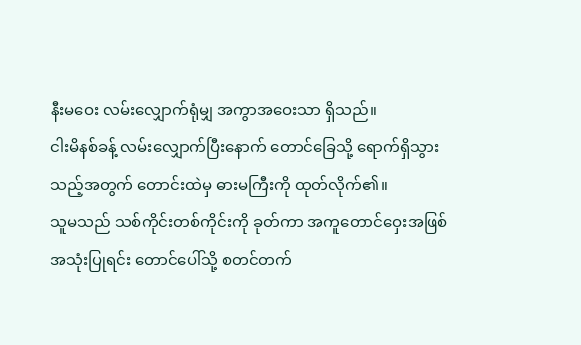နီးမဝေး လမ်းလျှောက်ရုံမျှ အကွာအဝေးသာ ရှိသည်။
ငါးမိနစ်ခန့် လမ်းလျှောက်ပြီးနောက် တောင်ခြေသို့ ရောက်ရှိသွားသည့်အတွက် တောင်းထဲမှ ဓားမကြီးကို ထုတ်လိုက်၏။
သူမသည် သစ်ကိုင်းတစ်ကိုင်းကို ခုတ်ကာ အကူတောင်ဝှေးအဖြစ် အသုံးပြုရင်း တောင်ပေါ်သို့ စတင်တက်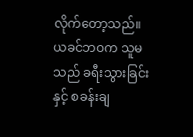လိုက်တော့သည်။ ယခင်ဘဝက သူမသည် ခရီးသွားခြင်းနှင့် စခန်းချ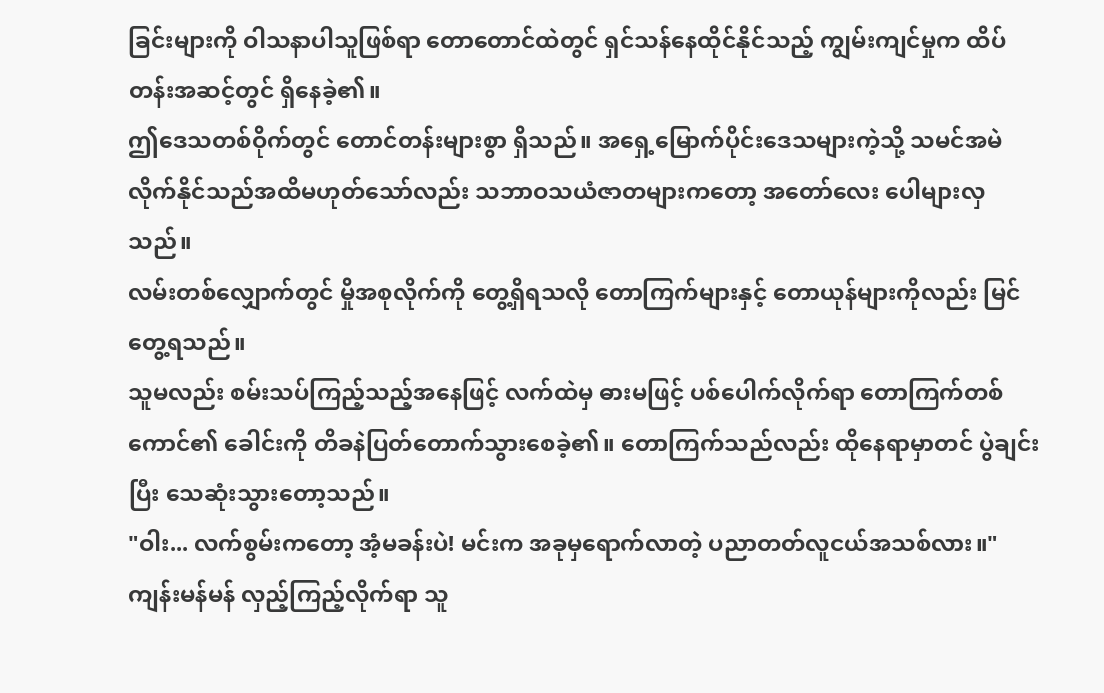ခြင်းများကို ဝါသနာပါသူဖြစ်ရာ တောတောင်ထဲတွင် ရှင်သန်နေထိုင်နိုင်သည့် ကျွမ်းကျင်မှုက ထိပ်တန်းအဆင့်တွင် ရှိနေခဲ့၏။
ဤဒေသတစ်ဝိုက်တွင် တောင်တန်းများစွာ ရှိသည်။ အရှေ့မြောက်ပိုင်းဒေသများကဲ့သို့ သမင်အမဲလိုက်နိုင်သည်အထိမဟုတ်သော်လည်း သဘာဝသယံဇာတများကတော့ အတော်လေး ပေါများလှသည်။
လမ်းတစ်လျှောက်တွင် မှိုအစုလိုက်ကို တွေ့ရှိရသလို တောကြက်များနှင့် တောယုန်များကိုလည်း မြင်တွေ့ရသည်။
သူမလည်း စမ်းသပ်ကြည့်သည့်အနေဖြင့် လက်ထဲမှ ဓားမဖြင့် ပစ်ပေါက်လိုက်ရာ တောကြက်တစ်ကောင်၏ ခေါင်းကို တိခနဲပြတ်တောက်သွားစေခဲ့၏။ တောကြက်သည်လည်း ထိုနေရာမှာတင် ပွဲချင်းပြီး သေဆုံးသွားတော့သည်။
"ဝါး... လက်စွမ်းကတော့ အံ့မခန်းပဲ! မင်းက အခုမှရောက်လာတဲ့ ပညာတတ်လူငယ်အသစ်လား။"
ကျန်းမန်မန် လှည့်ကြည့်လိုက်ရာ သူ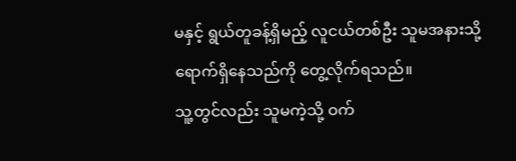မနှင့် ရွယ်တူခန့်ရှိမည့် လူငယ်တစ်ဦး သူမအနားသို့ ရောက်ရှိနေသည်ကို တွေ့လိုက်ရသည်။
သူ့တွင်လည်း သူမကဲ့သို့ ဝက်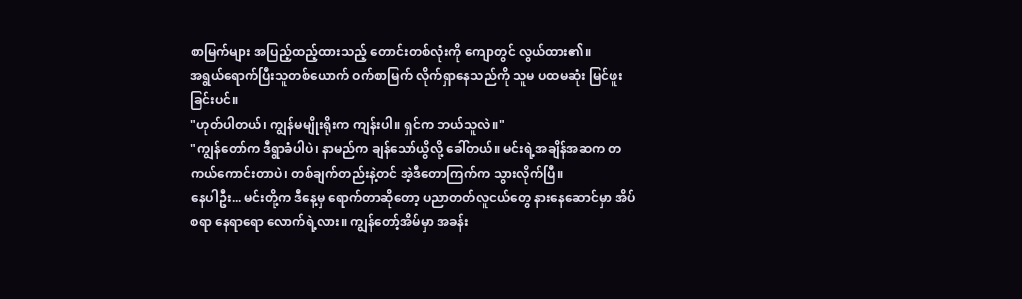စာမြက်များ အပြည့်ထည့်ထားသည့် တောင်းတစ်လုံးကို ကျောတွင် လွယ်ထား၏။
အရွယ်ရောက်ပြီးသူတစ်ယောက် ဝက်စာမြက် လိုက်ရှာနေသည်ကို သူမ ပထမဆုံး မြင်ဖူးခြင်းပင်။
"ဟုတ်ပါတယ်၊ ကျွန်မမျိုးရိုးက ကျန်းပါ။ ရှင်က ဘယ်သူလဲ။"
"ကျွန်တော်က ဒီရွာခံပါပဲ၊ နာမည်က ချန်သော်ယွိလို့ ခေါ်တယ်။ မင်းရဲ့အချိန်အဆက တကယ်ကောင်းတာပဲ၊ တစ်ချက်တည်းနဲ့တင် အဲ့ဒီတောကြက်က သွားလိုက်ပြီ။
နေပါဦး... မင်းတို့က ဒီနေ့မှ ရောက်တာဆိုတော့ ပညာတတ်လူငယ်တွေ နားနေဆောင်မှာ အိပ်စရာ နေရာရော လောက်ရဲ့လား။ ကျွန်တော့်အိမ်မှာ အခန်း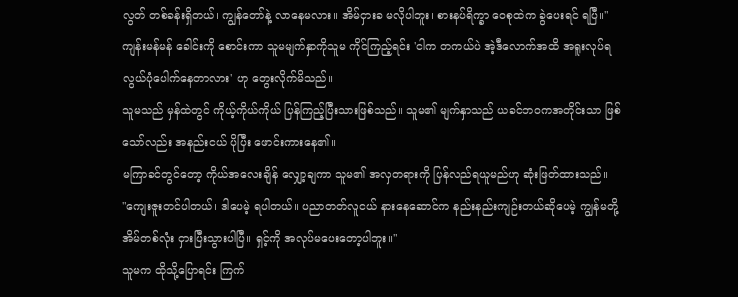လွတ် တစ်ခန်းရှိတယ်၊ ကျွန်တော်နဲ့ လာနေမလား။ အိမ်ငှားခ မလိုပါဘူး၊ စားနပ်ရိက္ခာ ဝေစုထဲက ခွဲပေးရင် ရပြီ။"
ကျန်းမန်မန် ခေါင်းကို စောင်းကာ သူမမျက်နှာကိုသူမ ကိုင်ကြည့်ရင်း 'ငါက တကယ်ပဲ အဲ့ဒီလောက်အထိ အရူးလုပ်ရ လွယ်ပုံပေါက်နေတာလား' ဟု တွေးလိုက်မိသည်။
သူမသည် မှန်ထဲတွင် ကိုယ့်ကိုယ်ကိုယ် ပြန်ကြည့်ပြီးသားဖြစ်သည်။ သူမ၏ မျက်နှာသည် ယခင်ဘဝကအတိုင်းသာ ဖြစ်သော်လည်း အနည်းငယ် ပိုပြီး ဖောင်းကားနေ၏။
မကြာခင်တွင်တော့ ကိုယ်အလေးချိန် လျှော့ချကာ သူမ၏ အလှတရားကို ပြန်လည်ရယူမည်ဟု ဆုံးဖြတ်ထားသည်။
"ကျေးဇူးတင်ပါတယ်၊ ဒါပေမဲ့ ရပါတယ်။ ပညာတတ်လူငယ် နားနေဆောင်က နည်းနည်းကျဉ်းတယ်ဆိုပေမဲ့ ကျွန်မတို့ အိမ်တစ်လုံး ငှားပြီးသွားပါပြီ။ ရှင့်ကို အလုပ်မပေးတော့ပါဘူး။"
သူမက ထိုသို့ပြောရင်း ကြက်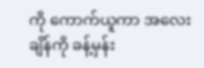ကို ကောက်ယူကာ အလေးချိန်ကို ခန့်မှန်း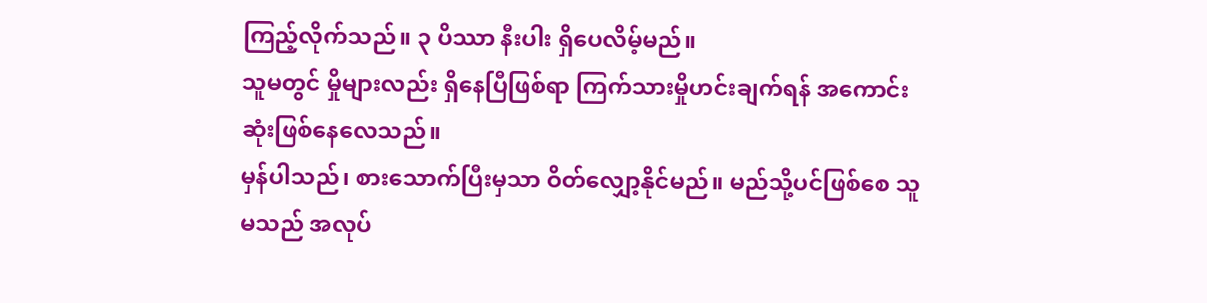ကြည့်လိုက်သည်။ ၃ ပိဿာ နီးပါး ရှိပေလိမ့်မည်။
သူမတွင် မှိုများလည်း ရှိနေပြီဖြစ်ရာ ကြက်သားမှိုဟင်းချက်ရန် အကောင်းဆုံးဖြစ်နေလေသည်။
မှန်ပါသည်၊ စားသောက်ပြီးမှသာ ဝိတ်လျှော့နိုင်မည်။ မည်သို့ပင်ဖြစ်စေ သူမသည် အလုပ်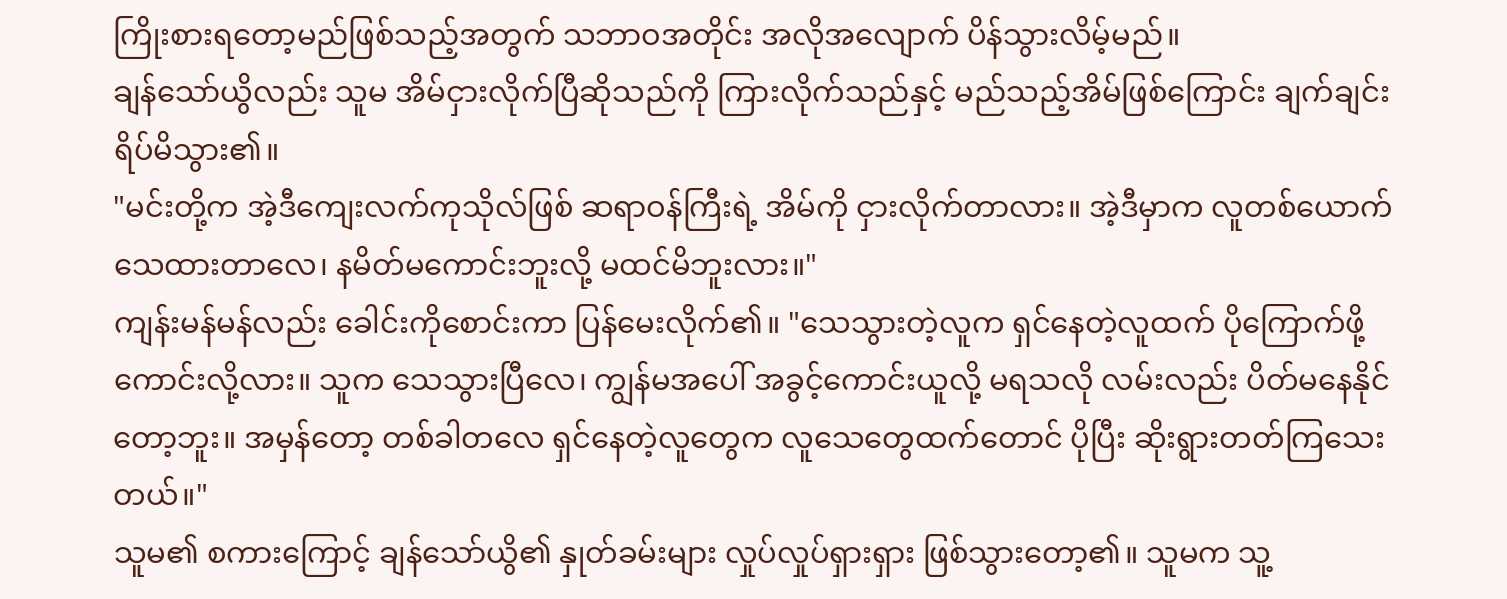ကြိုးစားရတော့မည်ဖြစ်သည့်အတွက် သဘာဝအတိုင်း အလိုအလျောက် ပိန်သွားလိမ့်မည်။
ချန်သော်ယွိလည်း သူမ အိမ်ငှားလိုက်ပြီဆိုသည်ကို ကြားလိုက်သည်နှင့် မည်သည့်အိမ်ဖြစ်ကြောင်း ချက်ချင်း ရိပ်မိသွား၏။
"မင်းတို့က အဲ့ဒီကျေးလက်ကုသိုလ်ဖြစ် ဆရာဝန်ကြီးရဲ့ အိမ်ကို ငှားလိုက်တာလား။ အဲ့ဒီမှာက လူတစ်ယောက် သေထားတာလေ၊ နမိတ်မကောင်းဘူးလို့ မထင်မိဘူးလား။"
ကျန်းမန်မန်လည်း ခေါင်းကိုစောင်းကာ ပြန်မေးလိုက်၏။ "သေသွားတဲ့လူက ရှင်နေတဲ့လူထက် ပိုကြောက်ဖို့ကောင်းလို့လား။ သူက သေသွားပြီလေ၊ ကျွန်မအပေါ် အခွင့်ကောင်းယူလို့ မရသလို လမ်းလည်း ပိတ်မနေနိုင်တော့ဘူး။ အမှန်တော့ တစ်ခါတလေ ရှင်နေတဲ့လူတွေက လူသေတွေထက်တောင် ပိုပြီး ဆိုးရွားတတ်ကြသေးတယ်။"
သူမ၏ စကားကြောင့် ချန်သော်ယွိ၏ နှုတ်ခမ်းများ လှုပ်လှုပ်ရှားရှား ဖြစ်သွားတော့၏။ သူမက သူ့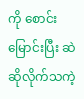ကို စောင်းမြောင်းပြီး ဆဲဆိုလိုက်သကဲ့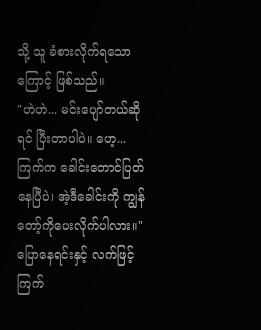သို့ သူ ခံစားလိုက်ရသောကြောင့် ဖြစ်သည်။
"ဟဲဟဲ... မင်းပျော်တယ်ဆိုရင် ပြီးတာပါပဲ။ ဟေ့... ကြက်က ခေါင်းတောင်ပြတ်နေပြီပဲ၊ အဲ့ဒီခေါင်းကို ကျွန်တော့်ကိုပေးလိုက်ပါလား။"
ပြောနေရင်းနှင့် လက်ဖြင့် ကြက်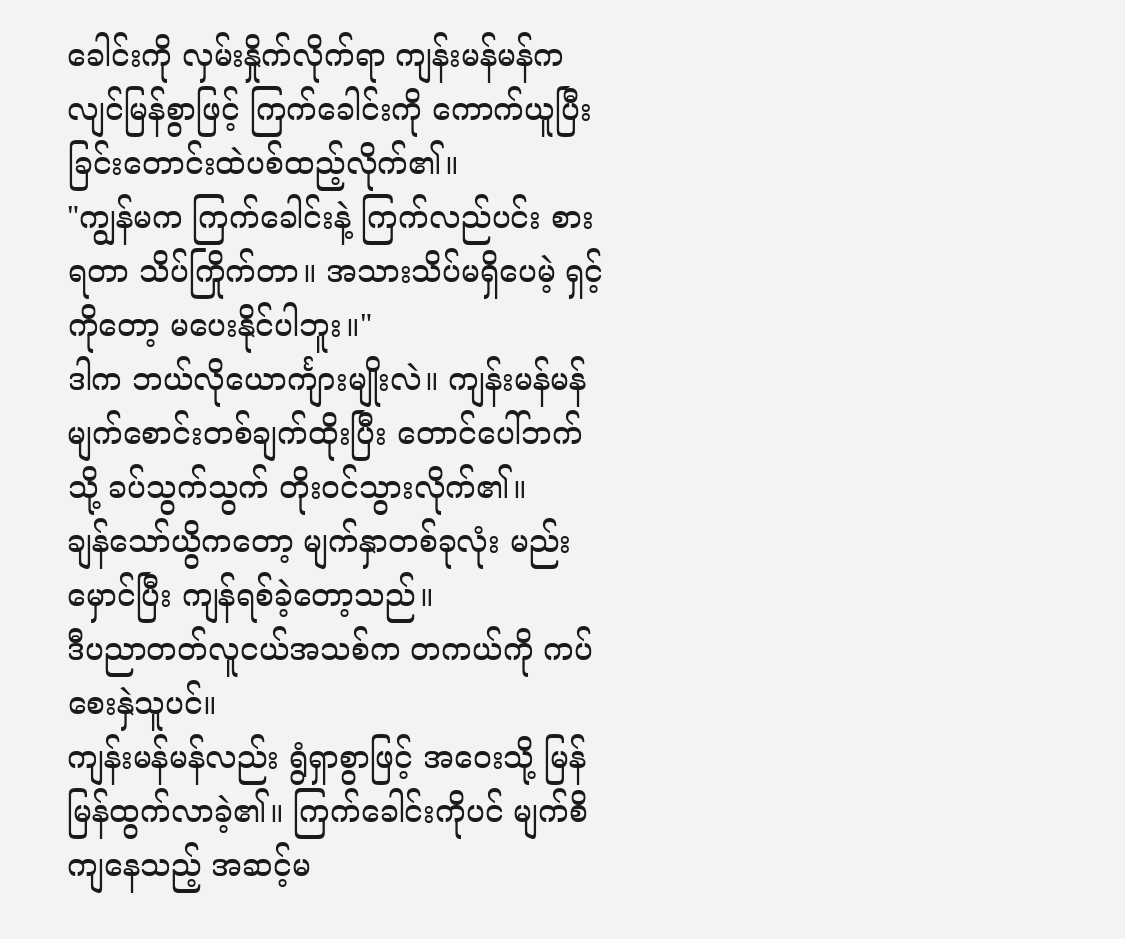ခေါင်းကို လှမ်းနှိုက်လိုက်ရာ ကျန်းမန်မန်က လျင်မြန်စွာဖြင့် ကြက်ခေါင်းကို ကောက်ယူပြီး ခြင်းတောင်းထဲပစ်ထည့်လိုက်၏။
"ကျွန်မက ကြက်ခေါင်းနဲ့ ကြက်လည်ပင်း စားရတာ သိပ်ကြိုက်တာ။ အသားသိပ်မရှိပေမဲ့ ရှင့်ကိုတော့ မပေးနိုင်ပါဘူး။"
ဒါက ဘယ်လိုယောင်္ကျားမျိုးလဲ။ ကျန်းမန်မန် မျက်စောင်းတစ်ချက်ထိုးပြီး တောင်ပေါ်ဘက်သို့ ခပ်သွက်သွက် တိုးဝင်သွားလိုက်၏။
ချန်သော်ယွိကတော့ မျက်နှာတစ်ခုလုံး မည်းမှောင်ပြီး ကျန်ရစ်ခဲ့တော့သည်။
ဒီပညာတတ်လူငယ်အသစ်က တကယ်ကို ကပ်စေးနှဲသူပင်။
ကျန်းမန်မန်လည်း ရွံရှာစွာဖြင့် အဝေးသို့ မြန်မြန်ထွက်လာခဲ့၏။ ကြက်ခေါင်းကိုပင် မျက်စိကျနေသည့် အဆင့်မ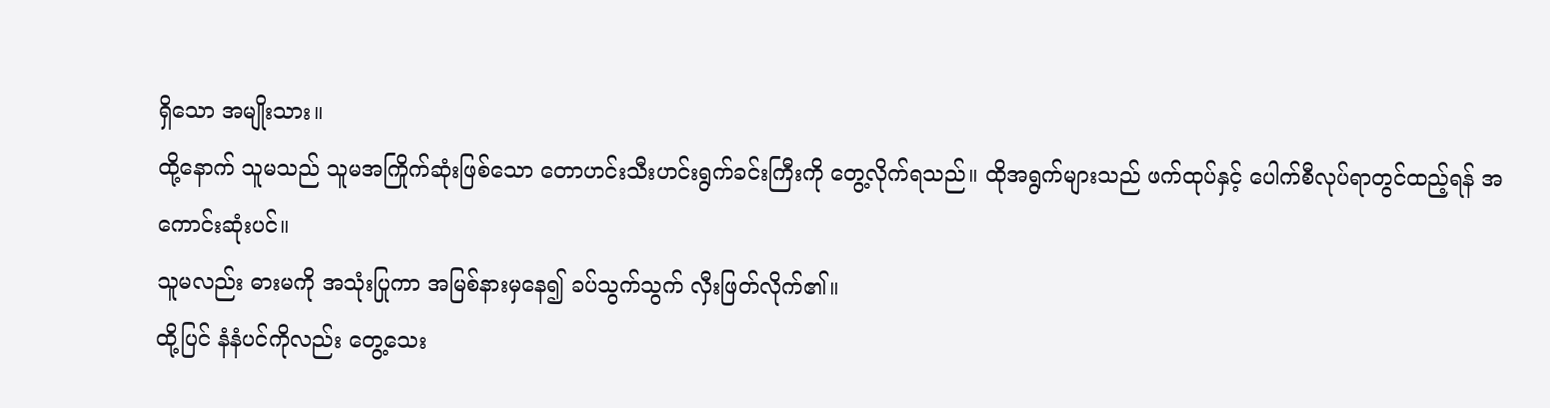ရှိသော အမျိုးသား။
ထို့နောက် သူမသည် သူမအကြိုက်ဆုံးဖြစ်သော တောဟင်းသီးဟင်းရွက်ခင်းကြီးကို တွေ့လိုက်ရသည်။ ထိုအရွက်များသည် ဖက်ထုပ်နှင့် ပေါက်စီလုပ်ရာတွင်ထည့်ရန် အကောင်းဆုံးပင်။
သူမလည်း ဓားမကို အသုံးပြုကာ အမြစ်နားမှနေ၍ ခပ်သွက်သွက် လှီးဖြတ်လိုက်၏။
ထို့ပြင် နံနံပင်ကိုလည်း တွေ့သေး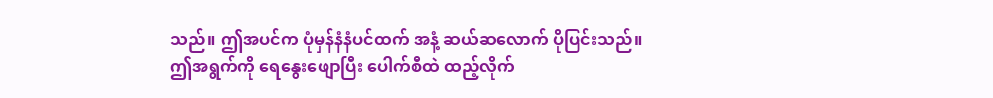သည်။ ဤအပင်က ပုံမှန်နံနံပင်ထက် အနံ့ ဆယ်ဆလောက် ပိုပြင်းသည်။
ဤအရွက်ကို ရေနွေးဖျောပြီး ပေါက်စီထဲ ထည့်လိုက်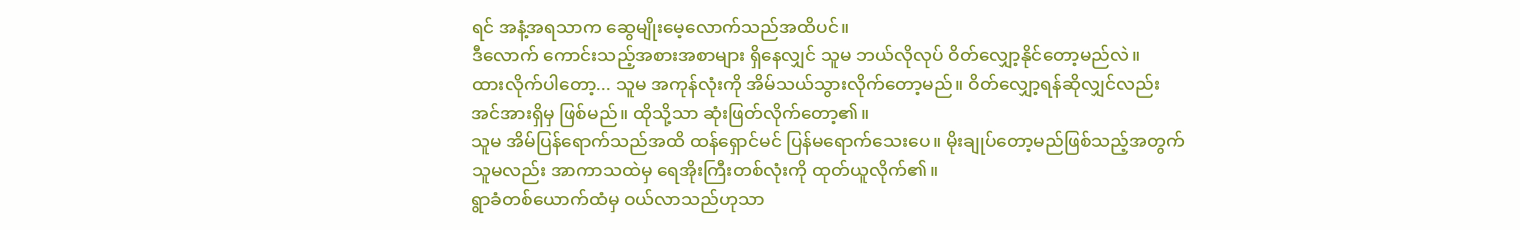ရင် အနံ့အရသာက ဆွေမျိုးမေ့လောက်သည်အထိပင်။
ဒီလောက် ကောင်းသည့်အစားအစာများ ရှိနေလျှင် သူမ ဘယ်လိုလုပ် ဝိတ်လျှော့နိုင်တော့မည်လဲ။
ထားလိုက်ပါတော့... သူမ အကုန်လုံးကို အိမ်သယ်သွားလိုက်တော့မည်။ ဝိတ်လျှော့ရန်ဆိုလျှင်လည်း အင်အားရှိမှ ဖြစ်မည်။ ထိုသို့သာ ဆုံးဖြတ်လိုက်တော့၏။
သူမ အိမ်ပြန်ရောက်သည်အထိ ထန်ရှောင်မင် ပြန်မရောက်သေးပေ။ မိုးချုပ်တော့မည်ဖြစ်သည့်အတွက် သူမလည်း အာကာသထဲမှ ရေအိုးကြီးတစ်လုံးကို ထုတ်ယူလိုက်၏။
ရွာခံတစ်ယောက်ထံမှ ဝယ်လာသည်ဟုသာ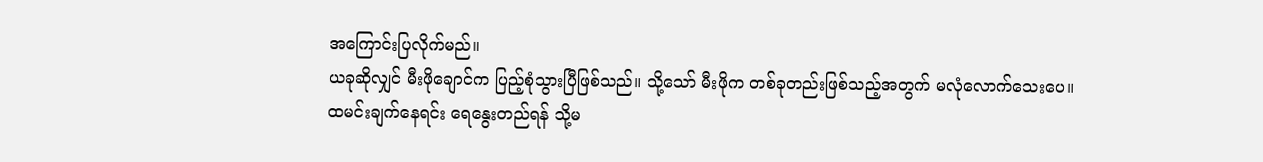အကြောင်းပြလိုက်မည်။
ယခုဆိုလျှင် မီးဖိုချောင်က ပြည့်စုံသွားပြီဖြစ်သည်။ သို့သော် မီးဖိုက တစ်ခုတည်းဖြစ်သည့်အတွက် မလုံလောက်သေးပေ။
ထမင်းချက်နေရင်း ရေနွေးတည်ရန် သို့မ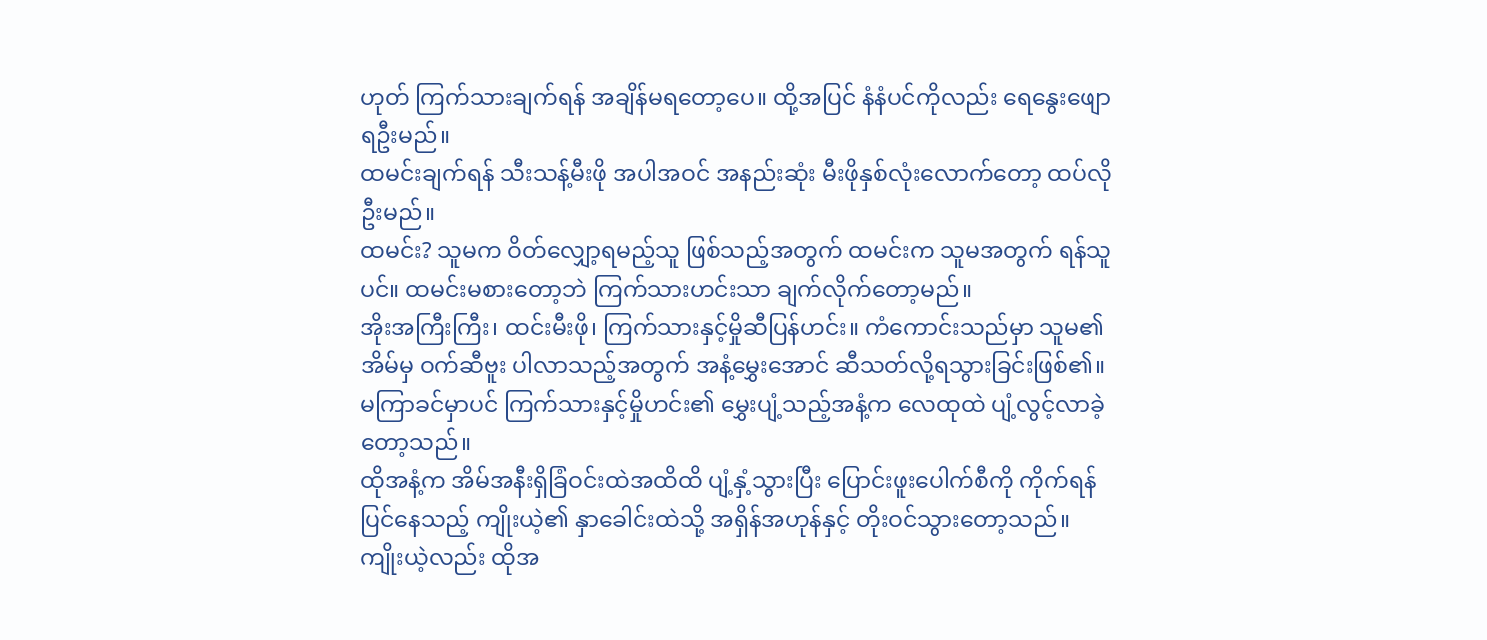ဟုတ် ကြက်သားချက်ရန် အချိန်မရတော့ပေ။ ထို့အပြင် နံနံပင်ကိုလည်း ရေနွေးဖျောရဦးမည်။
ထမင်းချက်ရန် သီးသန့်မီးဖို အပါအဝင် အနည်းဆုံး မီးဖိုနှစ်လုံးလောက်တော့ ထပ်လိုဦးမည်။
ထမင်း? သူမက ဝိတ်လျှော့ရမည့်သူ ဖြစ်သည့်အတွက် ထမင်းက သူမအတွက် ရန်သူပင်။ ထမင်းမစားတော့ဘဲ ကြက်သားဟင်းသာ ချက်လိုက်တော့မည်။
အိုးအကြီးကြီး၊ ထင်းမီးဖို၊ ကြက်သားနှင့်မှိုဆီပြန်ဟင်း။ ကံကောင်းသည်မှာ သူမ၏အိမ်မှ ဝက်ဆီဗူး ပါလာသည့်အတွက် အနံ့မွှေးအောင် ဆီသတ်လို့ရသွားခြင်းဖြစ်၏။ မကြာခင်မှာပင် ကြက်သားနှင့်မှိုဟင်း၏ မွှေးပျံ့သည့်အနံ့က လေထုထဲ ပျံ့လွင့်လာခဲ့တော့သည်။
ထိုအနံ့က အိမ်အနီးရှိခြံဝင်းထဲအထိထိ ပျံ့နှံ့သွားပြီး ပြောင်းဖူးပေါက်စီကို ကိုက်ရန်ပြင်နေသည့် ကျိုးယဲ့၏ နှာခေါင်းထဲသို့ အရှိန်အဟုန်နှင့် တိုးဝင်သွားတော့သည်။
ကျိုးယဲ့လည်း ထိုအ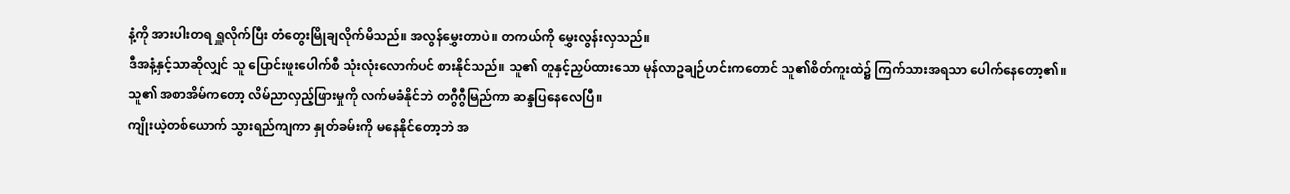နံ့ကို အားပါးတရ ရှူလိုက်ပြီး တံတွေးမြိုချလိုက်မိသည်။ အလွန်မွှေးတာပဲ။ တကယ်ကို မွှေးလွန်းလှသည်။
ဒီအနံ့နှင့်သာဆိုလျှင် သူ ပြောင်းဖူးပေါက်စီ သုံးလုံးလောက်ပင် စားနိုင်သည်။ သူ၏ တူနှင့်ညှပ်ထားသော မုန်လာဥချဉ်ဟင်းကတောင် သူ၏စိတ်ကူးထဲ၌ ကြက်သားအရသာ ပေါက်နေတော့၏။
သူ၏ အစာအိမ်ကတော့ လိမ်ညာလှည့်ဖြားမှုကို လက်မခံနိုင်ဘဲ တဂွီဂွီမြည်ကာ ဆန္ဒပြနေလေပြီ။
ကျိုးယဲ့တစ်ယောက် သွားရည်ကျကာ နှုတ်ခမ်းကို မနေနိုင်တော့ဘဲ အ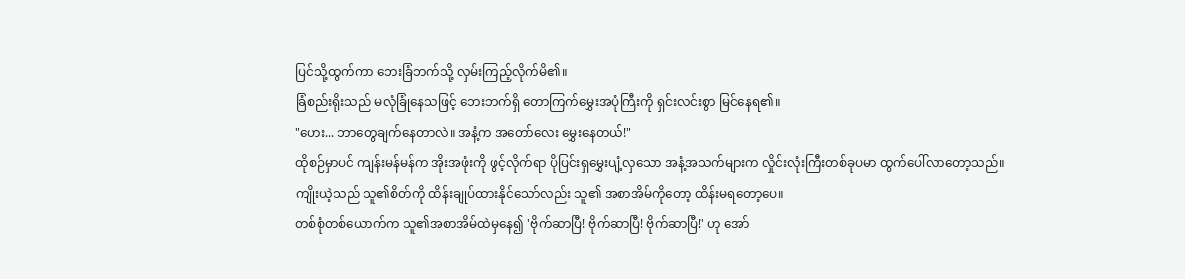ပြင်သို့ထွက်ကာ ဘေးခြံဘက်သို့ လှမ်းကြည့်လိုက်မိ၏။
ခြံစည်းရိုးသည် မလုံခြုံနေသဖြင့် ဘေးဘက်ရှိ တောကြက်မွှေးအပုံကြီးကို ရှင်းလင်းစွာ မြင်နေရ၏။
"ဟေး... ဘာတွေချက်နေတာလဲ။ အနံ့က အတော်လေး မွှေးနေတယ်!"
ထိုစဉ်မှာပင် ကျန်းမန်မန်က အိုးအဖုံးကို ဖွင့်လိုက်ရာ ပိုပြင်းရှမွှေးပျံ့လှသော အနံ့အသက်များက လှိုင်းလုံးကြီးတစ်ခုပမာ ထွက်ပေါ်လာတော့သည်။
ကျိုးယဲ့သည် သူ၏စိတ်ကို ထိန်းချုပ်ထားနိုင်သော်လည်း သူ၏ အစာအိမ်ကိုတော့ ထိန်းမရတော့ပေ။
တစ်စုံတစ်ယောက်က သူ၏အစာအိမ်ထဲမှနေ၍ 'ဗိုက်ဆာပြီ! ဗိုက်ဆာပြီ! ဗိုက်ဆာပြီ!' ဟု အော်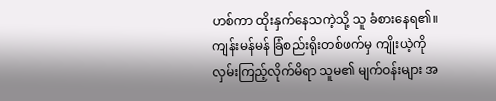ဟစ်ကာ ထိုးနှက်နေသကဲ့သို့ သူ ခံစားနေရ၏။
ကျန်းမန်မန် ခြံစည်းရိုးတစ်ဖက်မှ ကျိုးယဲ့ကို လှမ်းကြည့်လိုက်မိရာ သူမ၏ မျက်ဝန်းများ အ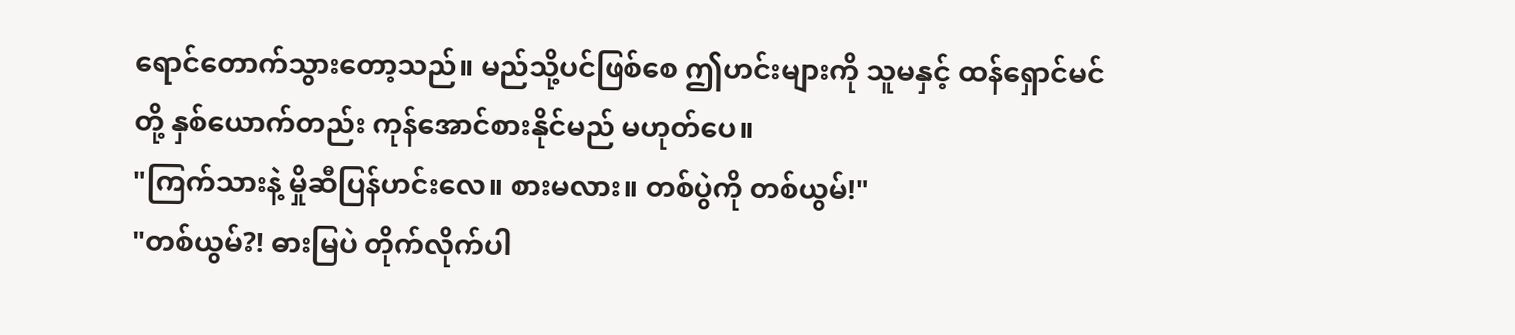ရောင်တောက်သွားတော့သည်။ မည်သို့ပင်ဖြစ်စေ ဤဟင်းများကို သူမနှင့် ထန်ရှောင်မင်တို့ နှစ်ယောက်တည်း ကုန်အောင်စားနိုင်မည် မဟုတ်ပေ။
"ကြက်သားနဲ့ မှိုဆီပြန်ဟင်းလေ။ စားမလား။ တစ်ပွဲကို တစ်ယွမ်!"
"တစ်ယွမ်?! ဓားမြပဲ တိုက်လိုက်ပါ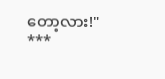တော့လား!"
***